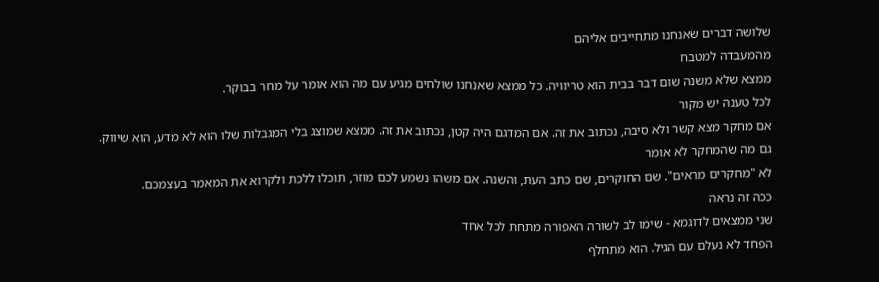שלושה דברים שאנחנו מתחייבים אליהם
מהמעבדה למטבח
ממצא שלא משנה שום דבר בבית הוא טריוויה. כל ממצא שאנחנו שולחים מגיע עם מה הוא אומר על מחר בבוקר.
לכל טענה יש מקור
אם מחקר מצא קשר ולא סיבה, נכתוב את זה. אם המדגם היה קטן, נכתוב את זה. ממצא שמוצג בלי המגבלות שלו הוא לא מדע, הוא שיווק.
גם מה שהמחקר לא אומר
לא "מחקרים מראים". שם החוקרים, שם כתב העת, והשנה. אם משהו נשמע לכם מוזר, תוכלו ללכת ולקרוא את המאמר בעצמכם.
ככה זה נראה
שני ממצאים לדוגמא - שימו לב לשורה האפורה מתחת לכל אחד
הפחד לא נעלם עם הגיל. הוא מתחלף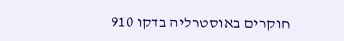חוקרים באוסטרליה בדקו 910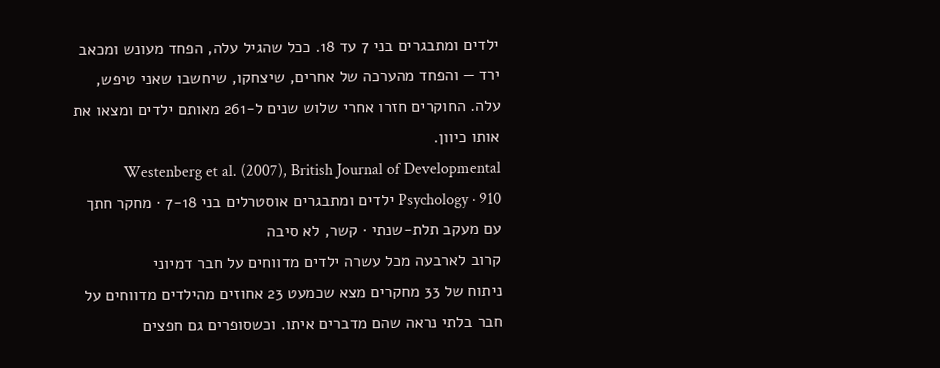ילדים ומתבגרים בני 7 עד 18. ככל שהגיל עלה, הפחד מעונש ומכאב ירד — והפחד מהערכה של אחרים, שיצחקו, שיחשבו שאני טיפש, עלה. החוקרים חזרו אחרי שלוש שנים ל-261 מאותם ילדים ומצאו את אותו כיוון.
Westenberg et al. (2007), British Journal of Developmental Psychology · 910 ילדים ומתבגרים אוסטרלים בני 7-18 · מחקר חתך עם מעקב תלת-שנתי · קשר, לא סיבה
קרוב לארבעה מכל עשרה ילדים מדווחים על חבר דמיוני
ניתוח של 33 מחקרים מצא שכמעט 23 אחוזים מהילדים מדווחים על חבר בלתי נראה שהם מדברים איתו. וכשסופרים גם חפצים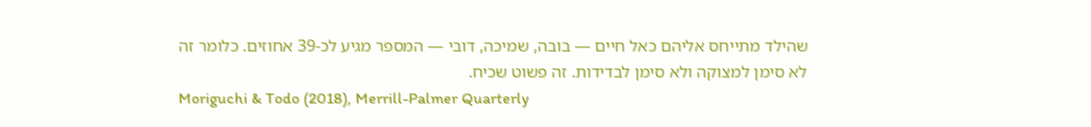שהילד מתייחס אליהם כאל חיים — בובה, שמיכה, דובי — המספר מגיע לכ-39 אחוזים. כלומר זה לא סימן למצוקה ולא סימן לבדידות. זה פשוט שכיח.
Moriguchi & Todo (2018), Merrill-Palmer Quarterly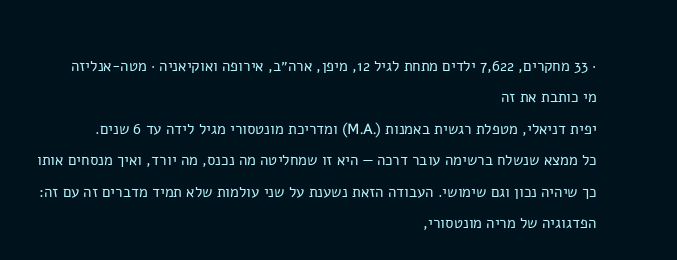· 33 מחקרים, 7,622 ילדים מתחת לגיל 12, מיפן, ארה״ב, אירופה ואוקיאניה · מטה-אנליזה
מי כותבת את זה
יפית דניאלי, מטפלת רגשית באמנות (.M.A) ומדריכת מונטסורי מגיל לידה עד 6 שנים.
כל ממצא שנשלח ברשימה עובר דרכה — היא זו שמחליטה מה נכנס, מה יורד, ואיך מנסחים אותו כך שיהיה נכון וגם שימושי. העבודה הזאת נשענת על שני עולמות שלא תמיד מדברים זה עם זה: הפדגוגיה של מריה מונטסורי,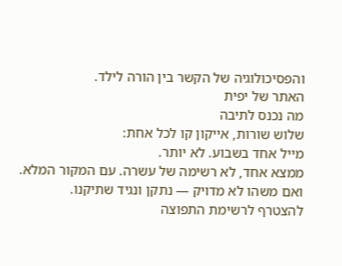והפסיכולוגיה של הקשר בין הורה לילד.
האתר של יפית
מה נכנס לתיבה
שלוש שורות, אייקון קו לכל אחת:
מייל אחד בשבוע. לא יותר.
ממצא אחד, לא רשימה של עשרה. עם המקור המלא.
ואם משהו לא מדויק — נתקן ונגיד שתיקנו.
להצטרף לרשימת התפוצה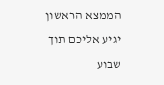הממצא הראשון יגיע אליכם תוך שבוע